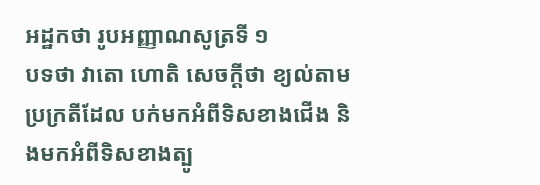អដ្ឋកថា រូបអញ្ញាណសូត្រទី ១
បទថា វាតោ ហោតិ សេចក្តីថា ខ្យល់តាមប្រក្រតីដែល បក់មកអំពីទិសខាងជើង និងមកអំពីទិសខាងត្បូ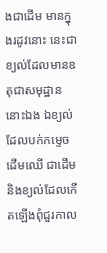ងជាដើម មានក្នុងរដូវនោះ នេះជាខ្យល់ដែលមានឧតុជាសមុដ្ឋាននោះឯង ឯខ្យល់ដែលបក់កម្ទេចដើមឈើ ជាដើម និងខ្យល់ដែលកើតឡើងពុំជួរកាល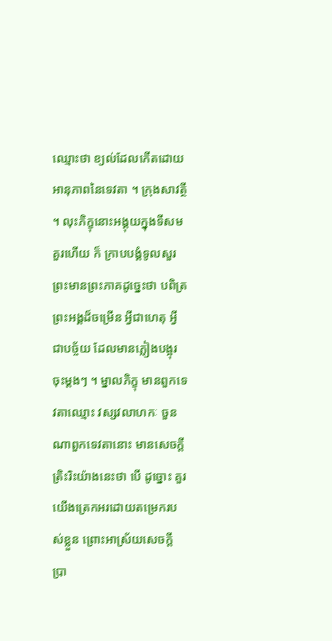ឈ្មោះថា ខ្យល់ដែលកើតដោយ អានុភាពនៃទេវតា ។ ក្រុងសាវត្ថី ។ លុះភិក្ខុនោះអង្គុយក្នុងទីសមគួរហើយ ក៏ ក្រាបបង្គំទូលសួរព្រះមានព្រះភាគដូច្នេះថា បពិត្រព្រះអង្គដ៏ចម្រើន អ្វីជាហេតុ អ្វីជាបច្ច័យ ដែលមានភ្លៀងបង្អុរចុះម្តងៗ ។ ម្នាលភិក្ខុ មានពួកទេវតាឈ្មោះ វស្សវលាហកៈ ចួនណាពួកទេវតានោះ មានសេចក្តីត្រិះរិះយ៉ាងនេះថា បើ ដូច្នោះ គួរយើងត្រេកអរដោយតម្រេករបស់ខ្លួន ព្រោះអាស្រ័យសេចក្តីប្រា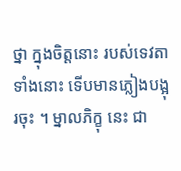ថ្នា ក្នុងចិត្តនោះ របស់ទេវតាទាំងនោះ ទើបមានភ្លៀងបង្អុរចុះ ។ ម្នាលភិក្ខុ នេះ ជា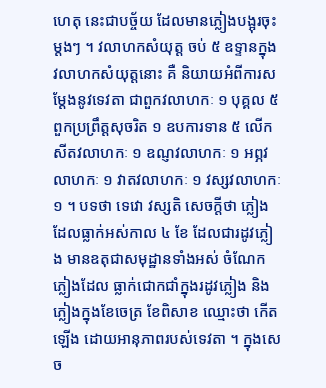ហេតុ នេះជាបច្ច័យ ដែលមានភ្លៀងបង្អុរចុះម្តងៗ ។ វលាហកសំយុត្ត ចប់ ៥ ឧទ្ទានក្នុងវលាហកសំយុត្តនោះ គឺ និយាយអំពីការសម្តែងនូវទេវតា ជាពួកវលាហកៈ ១ បុគ្គល ៥ ពួកប្រព្រឹត្តសុចរិត ១ ឧបការទាន ៥ លើក សីតវលាហកៈ ១ ឧណ្ញវលាហកៈ ១ អព្ភវលាហកៈ ១ វាតវលាហកៈ ១ វស្សវលាហកៈ ១ ។ បទថា ទេវោ វស្សតិ សេចក្តីថា ភ្លៀងដែលធ្លាក់អស់កាល ៤ ខែ ដែលជារដូវភ្លៀង មានឧតុជាសមុដ្ឋានទាំងអស់ ចំណែកភ្លៀងដែល ធ្លាក់ជោកជាំក្នុងរដូវភ្លៀង និងភ្លៀងក្នុងខែចេត្រ ខែពិសាខ ឈ្មោះថា កើតឡើង ដោយអានុភាពរបស់ទេវតា ។ ក្នុងសេច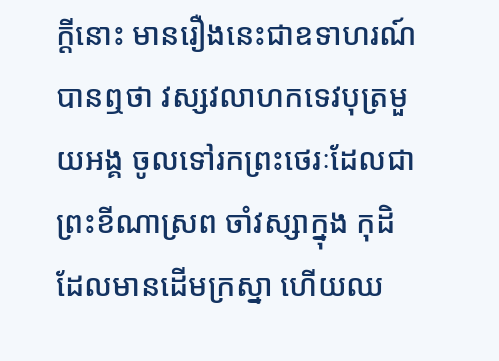ក្តីនោះ មានរឿងនេះជាឧទាហរណ៍ បានឮថា វស្សវលាហកទេវបុត្រមួយអង្គ ចូលទៅរកព្រះថេរៈដែលជាព្រះខីណាស្រព ចាំវស្សាក្នុង កុដិដែលមានដើមក្រស្នា ហើយឈ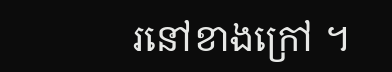រនៅខាងក្រៅ ។